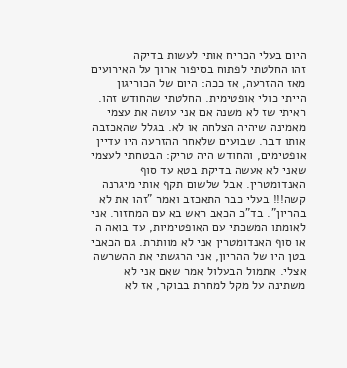היום בעלי הכריח אותי לעשות בדיקה
זהו החלטתי לפתוח בסיפור ארוך על האירועים מאז ההזרעה, אז ככה: היום של הכוריגון הייתי כולי אופטימית. החלטתי שהחודש זהו. ראיתי שז לא משנה אם אני עושה את עצמי מאמינה שיהיה הצלחה או לא. בגלל שהאכזבה אותו דבר. שבועים שלאחר ההזרעה היו עדיין אופטימים, והחודש היה טריק: הבטחתי לעצמי שאני לא אעשה בדיקת בטא עד סוף האנדומטרין. אבל שלשום תקף אותי מיגרנה קשה!!! בעלי כבר התאכזב ואמר "זהו את לא בהריון". בד"כ הכאב ראש בא עם המחזור. אני לאומתו המשכתי עם האופטימיות, עד בואה ה
או סוף האנדומטרין אני לא מוותרת. גם הכאבי בטן היו של ההריון, אני הרגשתי את ההשרשה אצלי. אתמול הבעלול אמר שאם אני לא משתינה על מקל למחרת בבוקר, אז לא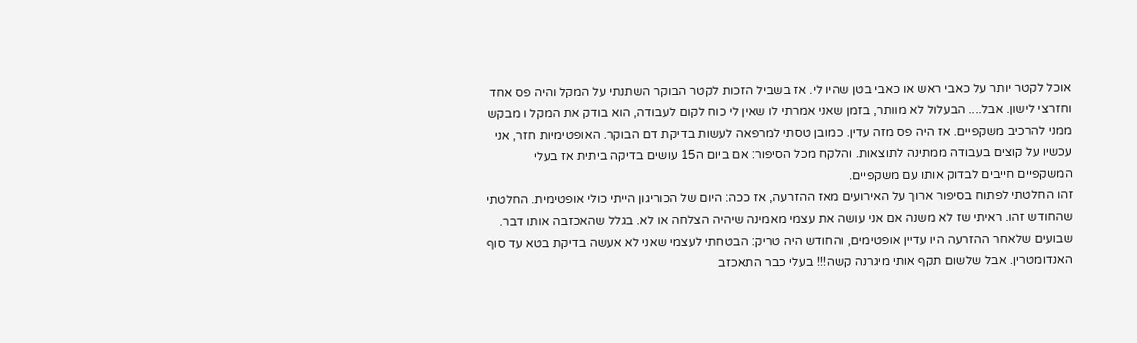אוכל לקטר יותר על כאבי ראש או כאבי בטן שהיו לי. אז בשביל הזכות לקטר הבוקר השתנתי על המקל והיה פס אחד וחזרצי לישון. אבל.... הבעלול לא מוותר, בזמן שאני אמרתי לו שאין לי כוח לקום לעבודה, הוא בודק את המקל ו מבקש ממני להרכיב משקפיים. אז היה פס מזה עדין. כמובן טסתי למרפאה לעשות בדיקת דם הבוקר. האופטימיות חזר, אני עכשיו על קוצים בעבודה ממתינה לתוצאות. והלקח מכל הסיפור: אם ביום ה15 עושים בדיקה ביתית אז בעלי המשקפיים חייבים לבדוק אותו עם משקפיים.
זהו החלטתי לפתוח בסיפור ארוך על האירועים מאז ההזרעה, אז ככה: היום של הכוריגון הייתי כולי אופטימית. החלטתי שהחודש זהו. ראיתי שז לא משנה אם אני עושה את עצמי מאמינה שיהיה הצלחה או לא. בגלל שהאכזבה אותו דבר. שבועים שלאחר ההזרעה היו עדיין אופטימים, והחודש היה טריק: הבטחתי לעצמי שאני לא אעשה בדיקת בטא עד סוף האנדומטרין. אבל שלשום תקף אותי מיגרנה קשה!!! בעלי כבר התאכזב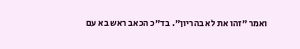ואמר "זהו את לא בהריון". בד"כ הכאב ראש בא עם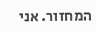המחזור. אני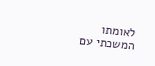לאומתו המשכתי עם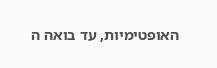האופטימיות, עד בואה ה